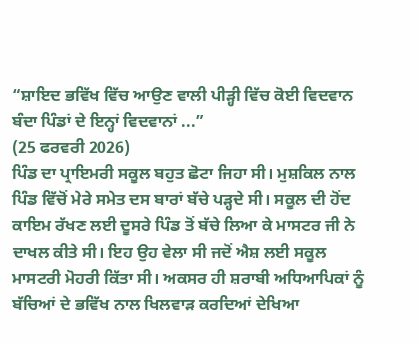“ਸ਼ਾਇਦ ਭਵਿੱਖ ਵਿੱਚ ਆਉਣ ਵਾਲੀ ਪੀੜ੍ਹੀ ਵਿੱਚ ਕੋਈ ਵਿਦਵਾਨ ਬੰਦਾ ਪਿੰਡਾਂ ਦੇ ਇਨ੍ਹਾਂ ਵਿਦਵਾਨਾਂ ...”
(25 ਫਰਵਰੀ 2026)
ਪਿੰਡ ਦਾ ਪ੍ਰਾਇਮਰੀ ਸਕੂਲ ਬਹੁਤ ਛੋਟਾ ਜਿਹਾ ਸੀ। ਮੁਸ਼ਕਿਲ ਨਾਲ ਪਿੰਡ ਵਿੱਚੋਂ ਮੇਰੇ ਸਮੇਤ ਦਸ ਬਾਰਾਂ ਬੱਚੇ ਪੜ੍ਹਦੇ ਸੀ। ਸਕੂਲ ਦੀ ਹੋਂਦ ਕਾਇਮ ਰੱਖਣ ਲਈ ਦੂਸਰੇ ਪਿੰਡ ਤੋਂ ਬੱਚੇ ਲਿਆ ਕੇ ਮਾਸਟਰ ਜੀ ਨੇ ਦਾਖਲ ਕੀਤੇ ਸੀ। ਇਹ ਉਹ ਵੇਲਾ ਸੀ ਜਦੋਂ ਐਸ਼ ਲਈ ਸਕੂਲ ਮਾਸਟਰੀ ਮੋਹਰੀ ਕਿੱਤਾ ਸੀ। ਅਕਸਰ ਹੀ ਸ਼ਰਾਬੀ ਅਧਿਆਪਿਕਾਂ ਨੂੰ ਬੱਚਿਆਂ ਦੇ ਭਵਿੱਖ ਨਾਲ ਖਿਲਵਾੜ ਕਰਦਿਆਂ ਦੇਖਿਆ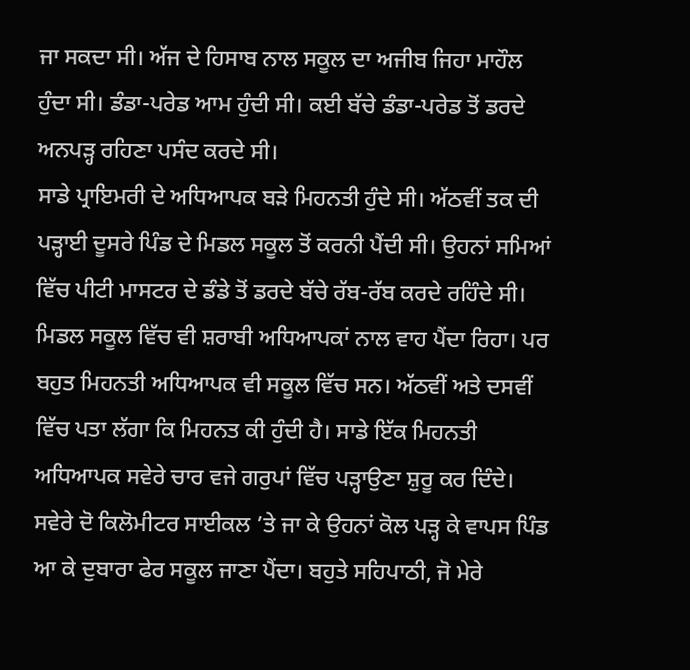ਜਾ ਸਕਦਾ ਸੀ। ਅੱਜ ਦੇ ਹਿਸਾਬ ਨਾਲ ਸਕੂਲ ਦਾ ਅਜੀਬ ਜਿਹਾ ਮਾਹੌਲ ਹੁੰਦਾ ਸੀ। ਡੰਡਾ-ਪਰੇਡ ਆਮ ਹੁੰਦੀ ਸੀ। ਕਈ ਬੱਚੇ ਡੰਡਾ-ਪਰੇਡ ਤੋਂ ਡਰਦੇ ਅਨਪੜ੍ਹ ਰਹਿਣਾ ਪਸੰਦ ਕਰਦੇ ਸੀ।
ਸਾਡੇ ਪ੍ਰਾਇਮਰੀ ਦੇ ਅਧਿਆਪਕ ਬੜੇ ਮਿਹਨਤੀ ਹੁੰਦੇ ਸੀ। ਅੱਠਵੀਂ ਤਕ ਦੀ ਪੜ੍ਹਾਈ ਦੂਸਰੇ ਪਿੰਡ ਦੇ ਮਿਡਲ ਸਕੂਲ ਤੋਂ ਕਰਨੀ ਪੈਂਦੀ ਸੀ। ਉਹਨਾਂ ਸਮਿਆਂ ਵਿੱਚ ਪੀਟੀ ਮਾਸਟਰ ਦੇ ਡੰਡੇ ਤੋਂ ਡਰਦੇ ਬੱਚੇ ਰੱਬ-ਰੱਬ ਕਰਦੇ ਰਹਿੰਦੇ ਸੀ। ਮਿਡਲ ਸਕੂਲ ਵਿੱਚ ਵੀ ਸ਼ਰਾਬੀ ਅਧਿਆਪਕਾਂ ਨਾਲ ਵਾਹ ਪੈਂਦਾ ਰਿਹਾ। ਪਰ ਬਹੁਤ ਮਿਹਨਤੀ ਅਧਿਆਪਕ ਵੀ ਸਕੂਲ ਵਿੱਚ ਸਨ। ਅੱਠਵੀਂ ਅਤੇ ਦਸਵੀਂ ਵਿੱਚ ਪਤਾ ਲੱਗਾ ਕਿ ਮਿਹਨਤ ਕੀ ਹੁੰਦੀ ਹੈ। ਸਾਡੇ ਇੱਕ ਮਿਹਨਤੀ ਅਧਿਆਪਕ ਸਵੇਰੇ ਚਾਰ ਵਜੇ ਗਰੁਪਾਂ ਵਿੱਚ ਪੜ੍ਹਾਉਣਾ ਸ਼ੁਰੂ ਕਰ ਦਿੰਦੇ। ਸਵੇਰੇ ਦੋ ਕਿਲੋਮੀਟਰ ਸਾਈਕਲ ’ਤੇ ਜਾ ਕੇ ਉਹਨਾਂ ਕੋਲ ਪੜ੍ਹ ਕੇ ਵਾਪਸ ਪਿੰਡ ਆ ਕੇ ਦੁਬਾਰਾ ਫੇਰ ਸਕੂਲ ਜਾਣਾ ਪੈਂਦਾ। ਬਹੁਤੇ ਸਹਿਪਾਠੀ, ਜੋ ਮੇਰੇ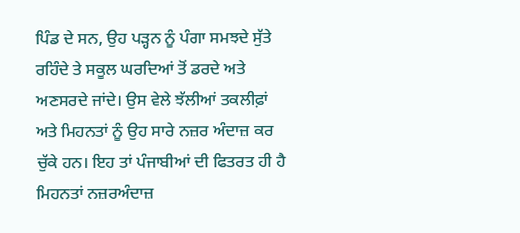ਪਿੰਡ ਦੇ ਸਨ, ਉਹ ਪੜ੍ਹਨ ਨੂੰ ਪੰਗਾ ਸਮਝਦੇ ਸੁੱਤੇ ਰਹਿੰਦੇ ਤੇ ਸਕੂਲ ਘਰਦਿਆਂ ਤੋਂ ਡਰਦੇ ਅਤੇ ਅਣਸਰਦੇ ਜਾਂਦੇ। ਉਸ ਵੇਲੇ ਝੱਲੀਆਂ ਤਕਲੀਫ਼ਾਂ ਅਤੇ ਮਿਹਨਤਾਂ ਨੂੰ ਉਹ ਸਾਰੇ ਨਜ਼ਰ ਅੰਦਾਜ਼ ਕਰ ਚੁੱਕੇ ਹਨ। ਇਹ ਤਾਂ ਪੰਜਾਬੀਆਂ ਦੀ ਫਿਤਰਤ ਹੀ ਹੈ ਮਿਹਨਤਾਂ ਨਜ਼ਰਅੰਦਾਜ਼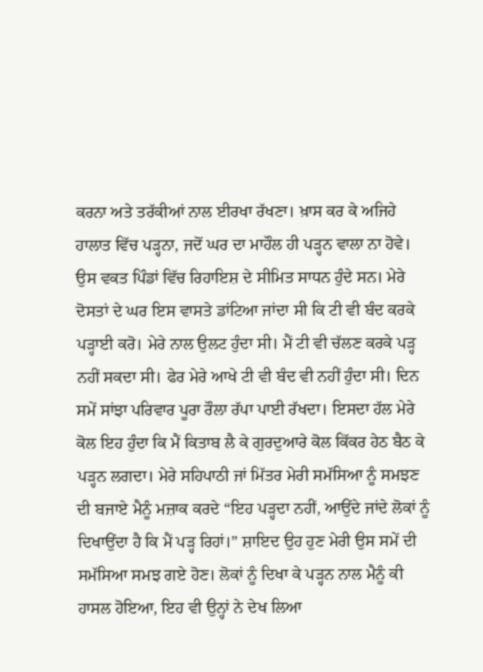ਕਰਨਾ ਅਤੇ ਤਰੱਕੀਆਂ ਨਾਲ ਈਰਖਾ ਰੱਖਣਾ। ਖ਼ਾਸ ਕਰ ਕੇ ਅਜਿਹੇ ਹਾਲਾਤ ਵਿੱਚ ਪੜ੍ਹਨਾ, ਜਦੋਂ ਘਰ ਦਾ ਮਾਹੌਲ ਹੀ ਪੜ੍ਹਨ ਵਾਲਾ ਨਾ ਹੋਵੇ।
ਉਸ ਵਕਤ ਪਿੰਡਾਂ ਵਿੱਚ ਰਿਹਾਇਸ਼ ਦੇ ਸੀਮਿਤ ਸਾਧਨ ਹੁੰਦੇ ਸਨ। ਮੇਰੇ ਦੋਸਤਾਂ ਦੇ ਘਰ ਇਸ ਵਾਸਤੇ ਡਾਂਟਿਆ ਜਾਂਦਾ ਸੀ ਕਿ ਟੀ ਵੀ ਬੰਦ ਕਰਕੇ ਪੜ੍ਹਾਈ ਕਰੋ। ਮੇਰੇ ਨਾਲ ਉਲਟ ਹੁੰਦਾ ਸੀ। ਮੈਂ ਟੀ ਵੀ ਚੱਲਣ ਕਰਕੇ ਪੜ੍ਹ ਨਹੀਂ ਸਕਦਾ ਸੀ। ਫੇਰ ਮੇਰੇ ਆਖੇ ਟੀ ਵੀ ਬੰਦ ਵੀ ਨਹੀਂ ਹੁੰਦਾ ਸੀ। ਦਿਨ ਸਮੇਂ ਸਾਂਝਾ ਪਰਿਵਾਰ ਪੂਰਾ ਰੌਲਾ ਰੱਪਾ ਪਾਈ ਰੱਖਦਾ। ਇਸਦਾ ਹੱਲ ਮੇਰੇ ਕੋਲ ਇਹ ਹੁੰਦਾ ਕਿ ਮੈਂ ਕਿਤਾਬ ਲੈ ਕੇ ਗੁਰਦੁਆਰੇ ਕੋਲ ਕਿੱਕਰ ਹੇਠ ਬੈਠ ਕੇ ਪੜ੍ਹਨ ਲਗਦਾ। ਮੇਰੇ ਸਹਿਪਾਠੀ ਜਾਂ ਮਿੱਤਰ ਮੇਰੀ ਸਮੱਸਿਆ ਨੂੰ ਸਮਝਣ ਦੀ ਬਜਾਏ ਮੈਨੂੰ ਮਜ਼ਾਕ ਕਰਦੇ “ਇਹ ਪੜ੍ਹਦਾ ਨਹੀਂ, ਆਉਂਦੇ ਜਾਂਦੇ ਲੋਕਾਂ ਨੂੰ ਦਿਖਾਉਂਦਾ ਹੈ ਕਿ ਮੈਂ ਪੜ੍ਹ ਰਿਹਾਂ।” ਸ਼ਾਇਦ ਉਹ ਹੁਣ ਮੇਰੀ ਉਸ ਸਮੇਂ ਦੀ ਸਮੱਸਿਆ ਸਮਝ ਗਏ ਹੋਣ। ਲੋਕਾਂ ਨੂੰ ਦਿਖਾ ਕੇ ਪੜ੍ਹਨ ਨਾਲ ਮੈਨੂੰ ਕੀ ਹਾਸਲ ਹੋਇਆ, ਇਹ ਵੀ ਉਨ੍ਹਾਂ ਨੇ ਦੇਖ ਲਿਆ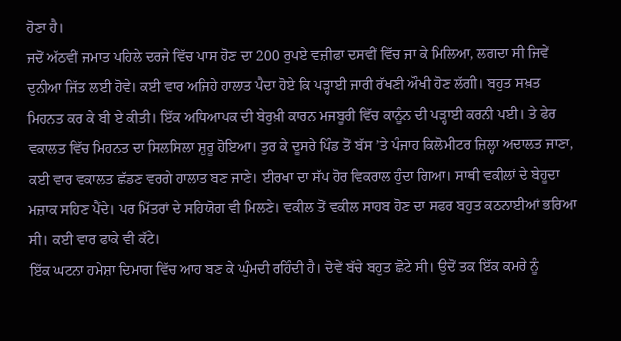ਹੋਣਾ ਹੈ।
ਜਦੋਂ ਅੱਠਵੀਂ ਜਮਾਤ ਪਹਿਲੇ ਦਰਜੇ ਵਿੱਚ ਪਾਸ ਹੋਣ ਦਾ 200 ਰੁਪਏ ਵਜ਼ੀਫਾ ਦਸਵੀਂ ਵਿੱਚ ਜਾ ਕੇ ਮਿਲਿਆ, ਲਗਦਾ ਸੀ ਜਿਵੇਂ ਦੁਨੀਆ ਜਿੱਤ ਲਈ ਹੋਵੇ। ਕਈ ਵਾਰ ਅਜਿਹੇ ਹਾਲਾਤ ਪੈਦਾ ਹੋਏ ਕਿ ਪੜ੍ਹਾਈ ਜਾਰੀ ਰੱਖਣੀ ਔਖੀ ਹੋਣ ਲੱਗੀ। ਬਹੁਤ ਸਖ਼ਤ ਮਿਹਨਤ ਕਰ ਕੇ ਬੀ ਏ ਕੀਤੀ। ਇੱਕ ਅਧਿਆਪਕ ਦੀ ਬੇਰੁਖ਼ੀ ਕਾਰਨ ਮਜਬੂਰੀ ਵਿੱਚ ਕਾਨੂੰਨ ਦੀ ਪੜ੍ਹਾਈ ਕਰਨੀ ਪਈ। ਤੇ ਫੇਰ ਵਕਾਲਤ ਵਿੱਚ ਮਿਹਨਤ ਦਾ ਸਿਲਸਿਲਾ ਸ਼ੁਰੂ ਹੋਇਆ। ਤੁਰ ਕੇ ਦੂਸਰੇ ਪਿੰਡ ਤੋਂ ਬੱਸ ’ਤੇ ਪੰਜਾਹ ਕਿਲੋਮੀਟਰ ਜ਼ਿਲ੍ਹਾ ਅਦਾਲਤ ਜਾਣਾ, ਕਈ ਵਾਰ ਵਕਾਲਤ ਛੱਡਣ ਵਰਗੇ ਹਾਲਾਤ ਬਣ ਜਾਣੇ। ਈਰਖਾ ਦਾ ਸੱਪ ਹੋਰ ਵਿਕਰਾਲ ਹੁੰਦਾ ਗਿਆ। ਸਾਥੀ ਵਕੀਲਾਂ ਦੇ ਬੇਹੂਦਾ ਮਜ਼ਾਕ ਸਹਿਣ ਪੈਂਦੇ। ਪਰ ਮਿੱਤਰਾਂ ਦੇ ਸਹਿਯੋਗ ਵੀ ਮਿਲਣੇ। ਵਕੀਲ ਤੋਂ ਵਕੀਲ ਸਾਹਬ ਹੋਣ ਦਾ ਸਫਰ ਬਹੁਤ ਕਠਨਾਈਆਂ ਭਰਿਆ ਸੀ। ਕਈ ਵਾਰ ਫਾਕੇ ਵੀ ਕੱਟੇ।
ਇੱਕ ਘਟਨਾ ਹਮੇਸ਼ਾ ਦਿਮਾਗ ਵਿੱਚ ਆਹ ਬਣ ਕੇ ਘੁੰਮਦੀ ਰਹਿੰਦੀ ਹੈ। ਦੋਵੇਂ ਬੱਚੇ ਬਹੁਤ ਛੋਟੇ ਸੀ। ਉਦੋਂ ਤਕ ਇੱਕ ਕਮਰੇ ਨੂੰ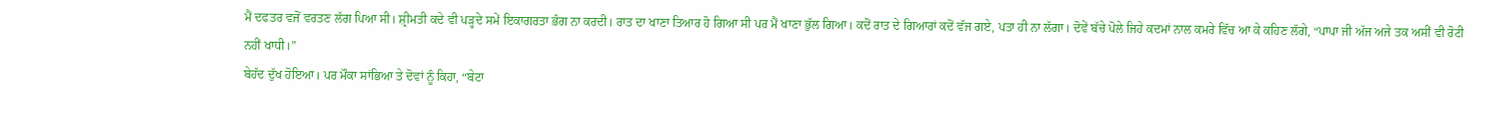ਮੈਂ ਦਫਤਰ ਵਜੋਂ ਵਰਤਣ ਲੱਗ ਪਿਆ ਸੀ। ਸ਼੍ਰੀਮਤੀ ਕਦੇ ਵੀ ਪੜ੍ਹਦੇ ਸਮੇਂ ਇਕਾਗਰਤਾ ਭੰਗ ਨਾ ਕਰਦੀ। ਰਾਤ ਦਾ ਖਾਣਾ ਤਿਆਰ ਹੋ ਗਿਆ ਸੀ ਪਰ ਮੈਂ ਖਾਣਾ ਭੁੱਲ ਗਿਆ। ਕਦੋਂ ਰਾਤ ਦੇ ਗਿਆਰਾਂ ਕਦੋਂ ਵੱਜ ਗਏ, ਪਤਾ ਹੀ ਨਾ ਲੱਗਾ। ਦੋਵੇਂ ਬੱਚੇ ਪੋਲੇ ਜਿਹੇ ਕਦਮਾਂ ਨਾਲ ਕਮਰੇ ਵਿੱਚ ਆ ਕੇ ਕਹਿਣ ਲੱਗੇ, “ਪਾਪਾ ਜੀ ਅੱਜ ਅਜੇ ਤਕ ਅਸੀਂ ਵੀ ਰੋਟੀ ਨਹੀਂ ਖਾਧੀ।”
ਬੇਹੱਦ ਦੁੱਖ ਹੋਇਆ। ਪਰ ਮੌਕਾ ਸਾਂਭਿਆ ਤੇ ਦੋਵਾਂ ਨੂੰ ਕਿਹਾ, “ਬੇਟਾ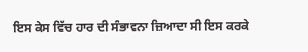ਇਸ ਕੇਸ ਵਿੱਚ ਹਾਰ ਦੀ ਸੰਭਾਵਨਾ ਜ਼ਿਆਦਾ ਸੀ ਇਸ ਕਰਕੇ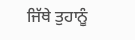ਜਿੱਥੇ ਤੁਹਾਨੂੰ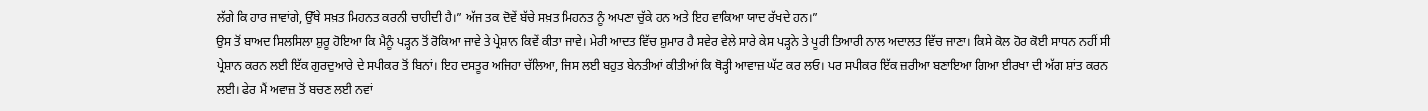ਲੱਗੇ ਕਿ ਹਾਰ ਜਾਵਾਂਗੇ, ਉੱਥੇ ਸਖ਼ਤ ਮਿਹਨਤ ਕਰਨੀ ਚਾਹੀਦੀ ਹੈ।” ਅੱਜ ਤਕ ਦੋਵੇਂ ਬੱਚੇ ਸਖ਼ਤ ਮਿਹਨਤ ਨੂੰ ਅਪਣਾ ਚੁੱਕੇ ਹਨ ਅਤੇ ਇਹ ਵਾਕਿਆ ਯਾਦ ਰੱਖਦੇ ਹਨ।”
ਉਸ ਤੋਂ ਬਾਅਦ ਸਿਲਸਿਲਾ ਸ਼ੁਰੂ ਹੋਇਆ ਕਿ ਮੈਨੂੰ ਪੜ੍ਹਨ ਤੋਂ ਰੋਕਿਆ ਜਾਵੇ ਤੇ ਪ੍ਰੇਸ਼ਾਨ ਕਿਵੇਂ ਕੀਤਾ ਜਾਵੇ। ਮੇਰੀ ਆਦਤ ਵਿੱਚ ਸ਼ੁਮਾਰ ਹੈ ਸਵੇਰ ਵੇਲੇ ਸਾਰੇ ਕੇਸ ਪੜ੍ਹਨੇ ਤੇ ਪੂਰੀ ਤਿਆਰੀ ਨਾਲ ਅਦਾਲਤ ਵਿੱਚ ਜਾਣਾ। ਕਿਸੇ ਕੋਲ ਹੋਰ ਕੋਈ ਸਾਧਨ ਨਹੀਂ ਸੀ ਪ੍ਰੇਸ਼ਾਨ ਕਰਨ ਲਈ ਇੱਕ ਗੁਰਦੁਆਰੇ ਦੇ ਸਪੀਕਰ ਤੋਂ ਬਿਨਾਂ। ਇਹ ਦਸਤੂਰ ਅਜਿਹਾ ਚੱਲਿਆ, ਜਿਸ ਲਈ ਬਹੁਤ ਬੇਨਤੀਆਂ ਕੀਤੀਆਂ ਕਿ ਥੋੜ੍ਹੀ ਆਵਾਜ਼ ਘੱਟ ਕਰ ਲਓ। ਪਰ ਸਪੀਕਰ ਇੱਕ ਜ਼ਰੀਆ ਬਣਾਇਆ ਗਿਆ ਈਰਖਾ ਦੀ ਅੱਗ ਸ਼ਾਂਤ ਕਰਨ ਲਈ। ਫੇਰ ਮੈਂ ਅਵਾਜ਼ ਤੋਂ ਬਚਣ ਲਈ ਨਵਾਂ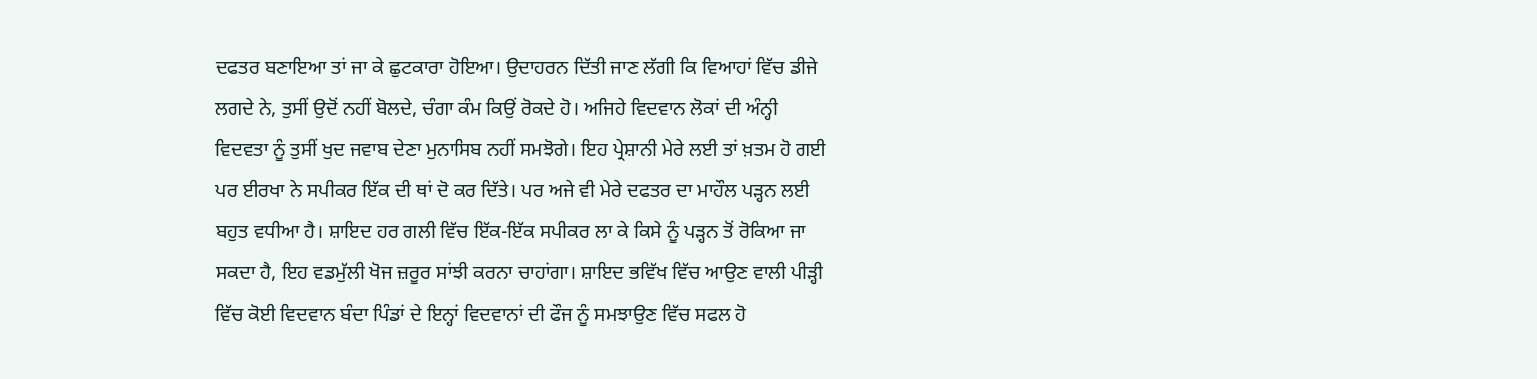ਦਫਤਰ ਬਣਾਇਆ ਤਾਂ ਜਾ ਕੇ ਛੁਟਕਾਰਾ ਹੋਇਆ। ਉਦਾਹਰਨ ਦਿੱਤੀ ਜਾਣ ਲੱਗੀ ਕਿ ਵਿਆਹਾਂ ਵਿੱਚ ਡੀਜੇ ਲਗਦੇ ਨੇ, ਤੁਸੀਂ ਉਦੋਂ ਨਹੀਂ ਬੋਲਦੇ, ਚੰਗਾ ਕੰਮ ਕਿਉਂ ਰੋਕਦੇ ਹੋ। ਅਜਿਹੇ ਵਿਦਵਾਨ ਲੋਕਾਂ ਦੀ ਅੰਨ੍ਹੀ ਵਿਦਵਤਾ ਨੂੰ ਤੁਸੀਂ ਖੁਦ ਜਵਾਬ ਦੇਣਾ ਮੁਨਾਸਿਬ ਨਹੀਂ ਸਮਝੋਗੇ। ਇਹ ਪ੍ਰੇਸ਼ਾਨੀ ਮੇਰੇ ਲਈ ਤਾਂ ਖ਼ਤਮ ਹੋ ਗਈ ਪਰ ਈਰਖਾ ਨੇ ਸਪੀਕਰ ਇੱਕ ਦੀ ਥਾਂ ਦੋ ਕਰ ਦਿੱਤੇ। ਪਰ ਅਜੇ ਵੀ ਮੇਰੇ ਦਫਤਰ ਦਾ ਮਾਹੌਲ ਪੜ੍ਹਨ ਲਈ ਬਹੁਤ ਵਧੀਆ ਹੈ। ਸ਼ਾਇਦ ਹਰ ਗਲੀ ਵਿੱਚ ਇੱਕ-ਇੱਕ ਸਪੀਕਰ ਲਾ ਕੇ ਕਿਸੇ ਨੂੰ ਪੜ੍ਹਨ ਤੋਂ ਰੋਕਿਆ ਜਾ ਸਕਦਾ ਹੈ, ਇਹ ਵਡਮੁੱਲੀ ਖੋਜ ਜ਼ਰੂਰ ਸਾਂਝੀ ਕਰਨਾ ਚਾਹਾਂਗਾ। ਸ਼ਾਇਦ ਭਵਿੱਖ ਵਿੱਚ ਆਉਣ ਵਾਲੀ ਪੀੜ੍ਹੀ ਵਿੱਚ ਕੋਈ ਵਿਦਵਾਨ ਬੰਦਾ ਪਿੰਡਾਂ ਦੇ ਇਨ੍ਹਾਂ ਵਿਦਵਾਨਾਂ ਦੀ ਫੌਜ ਨੂੰ ਸਮਝਾਉਣ ਵਿੱਚ ਸਫਲ ਹੋ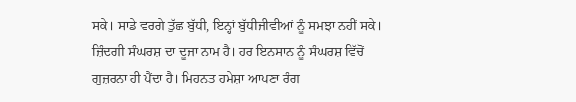ਸਕੇ। ਸਾਡੇ ਵਰਗੇ ਤੁੱਛ ਬੁੱਧੀ, ਇਨ੍ਹਾਂ ਬੁੱਧੀਜੀਵੀਆਂ ਨੂੰ ਸਮਝਾ ਨਹੀਂ ਸਕੇ।
ਜ਼ਿੰਦਗੀ ਸੰਘਰਸ਼ ਦਾ ਦੂਜਾ ਨਾਮ ਹੈ। ਹਰ ਇਨਸਾਨ ਨੂੰ ਸੰਘਰਸ਼ ਵਿੱਚੋਂ ਗੁਜ਼ਰਨਾ ਹੀ ਪੈਂਦਾ ਹੈ। ਮਿਹਨਤ ਹਮੇਸ਼ਾ ਆਪਣਾ ਰੰਗ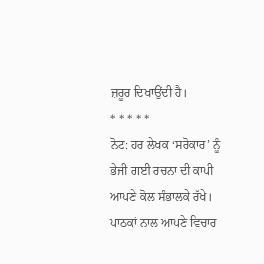ਜ਼ਰੂਰ ਦਿਖਾਉਂਦੀ ਹੈ।
* * * * *
ਨੋਟ: ਹਰ ਲੇਖਕ ‘ਸਰੋਕਾਰ’ ਨੂੰ ਭੇਜੀ ਗਈ ਰਚਨਾ ਦੀ ਕਾਪੀ ਆਪਣੇ ਕੋਲ ਸੰਭਾਲਕੇ ਰੱਖੇ।
ਪਾਠਕਾਂ ਨਾਲ ਆਪਣੇ ਵਿਚਾਰ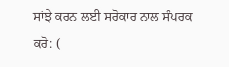ਸਾਂਝੇ ਕਰਨ ਲਈ ਸਰੋਕਾਰ ਨਾਲ ਸੰਪਰਕ ਕਰੋ: (